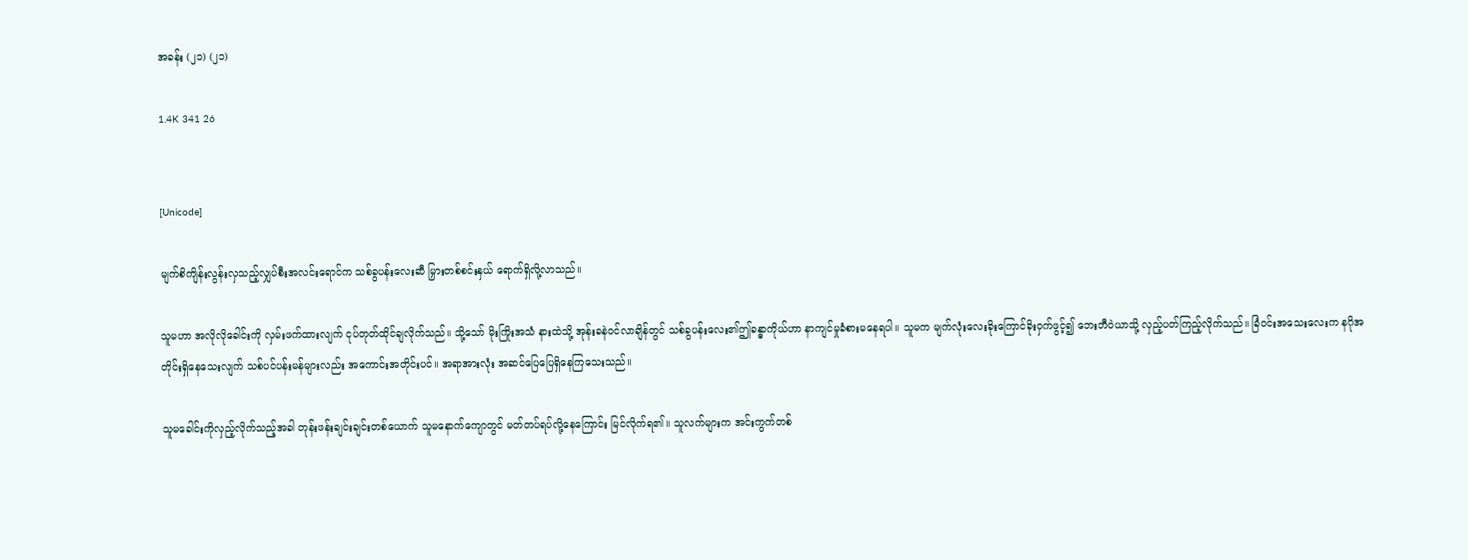အခန်း (၂၁) (၂၁)

1.4K 341 26


[Unicode]

မျက်စိကျိန်းလွန်းလှသည့်လျှပ်စီးအလင်းရောင်က သစ်ခွပန်းလေးဆီ မြှားတစ်စင်းနှယ် ရောက်ရှိလို့လာသည်။

သူမဟာ အလိုလိုခေါင်းကို လှမ်းဖက်ထားလျက် ငုပ်တုတ်ထိုင်ချလိုက်သည်။ သို့သော် မိုးကြိုးအသံ နားထဲသို့ အုန်းခနဲဝင်လာချိန်တွင် သစ်ခွပန်းလေး၏ဤခန္ဓာကိုယ်ဟာ နာကျင်မှုခံစားမနေရပါ။ သူမက မျက်လုံးလေးခိုးကြောင်ခိုးဝှက်ဖွင့်၍ ဘေးဘီဝဲယာသို့ လှည့်ပတ်ကြည့်လိုက်သည်။ ခြံဝင်းအသေးလေးက နဂိုအတိုင်းရှိနေသေးလျက် သစ်ပင်ပန်းမန်များလည်း အကောင်းအတိုင်းပင်။ အရာအားလုံး အဆင်ပြေပြေရှိနေကြသေးသည်။

သူမခေါင်းကိုလှည့်လိုက်သည့်အခါ တုန်းဖန်းချင်းချင်းတစ်ယောက် သူမနောက်ကျောတွင် မတ်တပ်ရပ်လို့နေကြောင်း မြင်လိုက်ရ၏။ သူလက်များက အင်းကွက်တစ်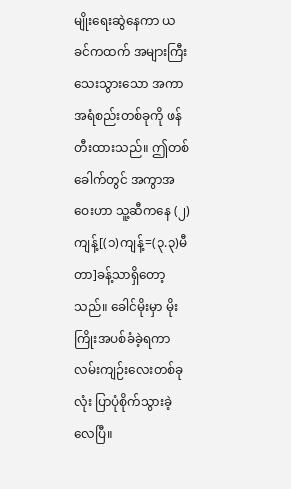မျိုးရေးဆွဲနေကာ ယခင်ကထက် အများကြီးသေးသွားသော အကာအရံစည်းတစ်ခုကို ဖန်တီးထားသည်။ ဤတစ်ခေါက်တွင် အကွာအဝေးဟာ သူ့ဆီကနေ (၂)ကျန့်[(၁)ကျန့်=(၃.၃)မီတာ]ခန့်သာရှိတော့သည်။ ခေါင်မိုးမှာ မိုးကြိုးအပစ်ခံခဲ့ရကာ လမ်းကျဉ်းလေးတစ်ခုလုံး ပြာပုံစိုက်သွားခဲ့လေပြီ။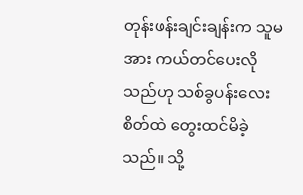တုန်းဖန်းချင်းချန်းက သူမအား ကယ်တင်ပေးလိုသည်ဟု သစ်ခွပန်းလေး စိတ်ထဲ တွေးထင်မိခဲ့သည်။ သို့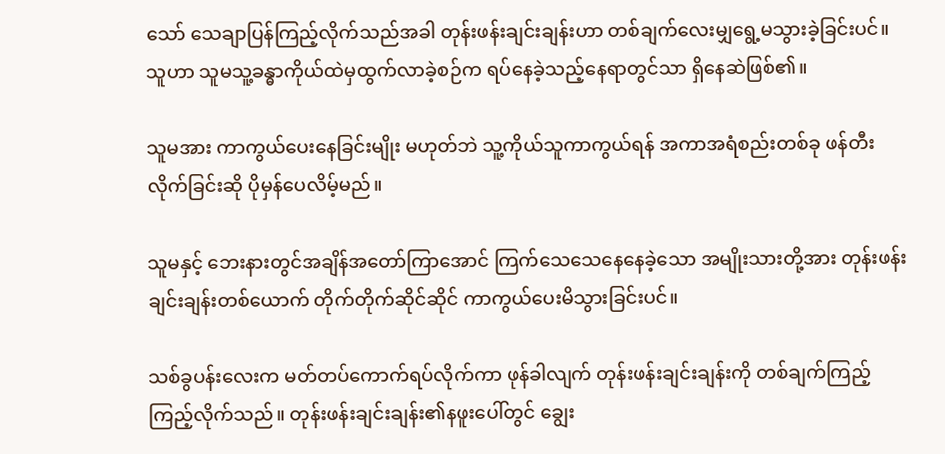သော် သေချာပြန်ကြည့်လိုက်သည်အခါ တုန်းဖန်းချင်းချန်းဟာ တစ်ချက်လေးမျှရွေ့မသွားခဲ့ခြင်းပင်။ သူဟာ သူမသူ့ခန္ဓာကိုယ်ထဲမှထွက်လာခဲ့စဉ်က ရပ်နေခဲ့သည့်နေရာတွင်သာ ရှိနေဆဲဖြစ်၏။

သူမအား ကာကွယ်ပေးနေခြင်းမျိုး မဟုတ်ဘဲ သူ့ကိုယ်သူကာကွယ်ရန် အကာအရံစည်းတစ်ခု ဖန်တီးလိုက်ခြင်းဆို ပိုမှန်ပေလိမ့်မည်။

သူမနှင့် ဘေးနားတွင်အချိန်အတော်ကြာအောင် ကြက်သေသေနေနေခဲ့သော အမျိုးသားတို့အား တုန်းဖန်းချင်းချန်းတစ်ယောက် တိုက်တိုက်ဆိုင်ဆိုင် ကာကွယ်ပေးမိသွားခြင်းပင်။

သစ်ခွပန်းလေးက မတ်တပ်ကောက်ရပ်လိုက်ကာ ဖုန်ခါလျက် တုန်းဖန်းချင်းချန်းကို တစ်ချက်ကြည့်ကြည့်လိုက်သည်။ တုန်းဖန်းချင်းချန်း၏နဖူးပေါ်တွင် ချွေး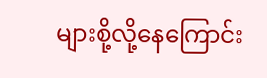များစို့လို့နေကြောင်း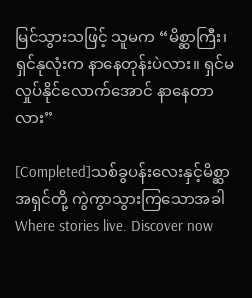မြင်သွားသဖြင့် သူမက “မိစ္ဆာကြီး၊ ရှင်နုလုံးက နာနေတုန်းပဲလား။ ရှင်မလှုပ်နိုင်လောက်အောင် နာနေတာလား”

[Completed]သစ်ခွပန်းလေးနှင့်မိစ္ဆာအရှင်တို့ ကွဲကွာသွားကြသောအခါWhere stories live. Discover now